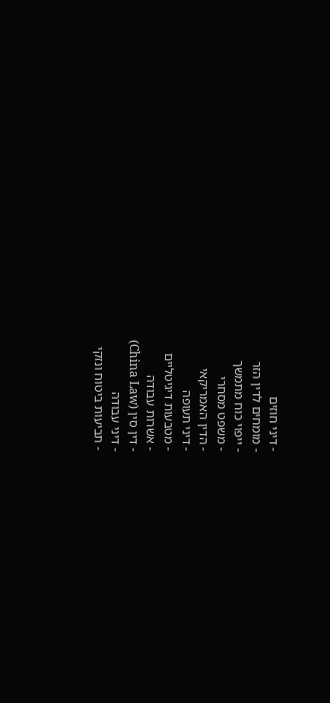- דיני חוזים
- מומחים לדין הזר
- ייפוי כוח מתמשך
- משפט מסחרי
- הדין האמריקאי
- דיני תעופה
- מטבעות דיגיטליים
- אשרות עבודה
- דין סין (China Law)
- דיני עבודה
- תביעות ביטוח ונזקי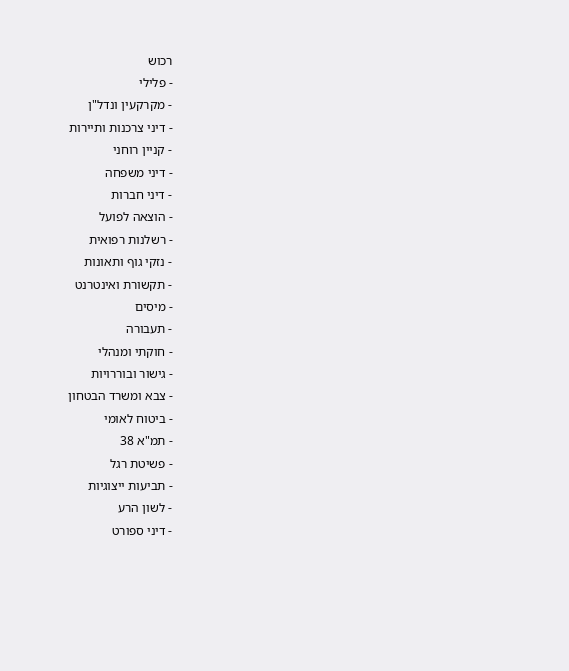רכוש
- פלילי
- מקרקעין ונדל"ן
- דיני צרכנות ותיירות
- קניין רוחני
- דיני משפחה
- דיני חברות
- הוצאה לפועל
- רשלנות רפואית
- נזקי גוף ותאונות
- תקשורת ואינטרנט
- מיסים
- תעבורה
- חוקתי ומנהלי
- גישור ובוררויות
- צבא ומשרד הבטחון
- ביטוח לאומי
- תמ"א 38
- פשיטת רגל
- תביעות ייצוגיות
- לשון הרע
- דיני ספורט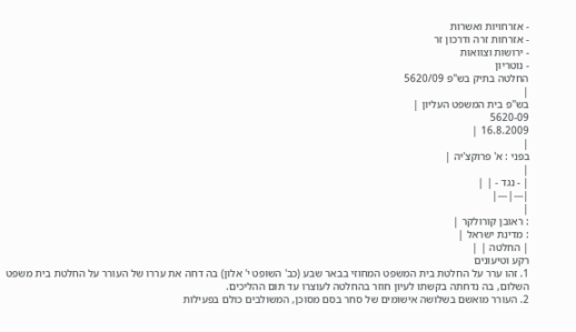- אזרחויות ואשרות
- אזרחות זרה ודרכון זר
- ירושות וצוואות
- נוטריון
החלטה בתיק בש"פ 5620/09
|
בש"פ בית המשפט העליון |
5620-09
16.8.2009 |
|
בפני : א' פרוקצ'יה |
|
| - נגד - | |
|---|---|
|
: ראובן קורולקר |
: מדינת ישראל |
| החלטה | |
רקע וטיעונים
1. זהו ערר על החלטת בית המשפט המחוזי בבאר שבע (כב' השופט י' אלון) בה דחה את עררו של העורר על החלטת בית משפט השלום, בה נדחתה בקשתו לעיון חוזר בהחלטה לעוצרו עד תום ההליכים.
2. העורר מואשם בשלושה אישומים של סחר בסם מסוכן, המשולבים כולם בפעילות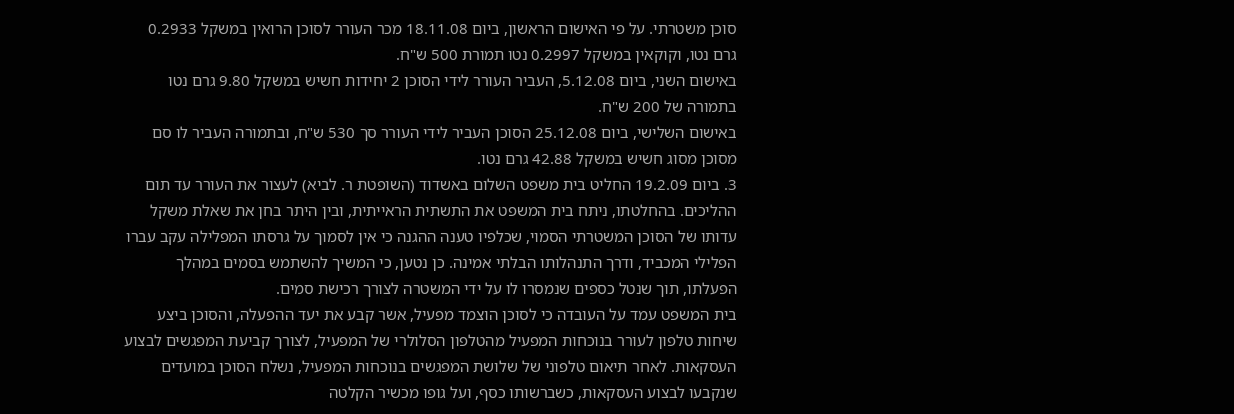סוכן משטרתי. על פי האישום הראשון, ביום 18.11.08 מכר העורר לסוכן הרואין במשקל 0.2933 גרם נטו, וקוקאין במשקל 0.2997 נטו תמורת 500 ש"ח.
באישום השני, ביום 5.12.08, העביר העורר לידי הסוכן 2 יחידות חשיש במשקל 9.80 גרם נטו בתמורה של 200 ש"ח.
באישום השלישי, ביום 25.12.08 הסוכן העביר לידי העורר סך 530 ש"ח, ובתמורה העביר לו סם מסוכן מסוג חשיש במשקל 42.88 גרם נטו.
3. ביום 19.2.09 החליט בית משפט השלום באשדוד (השופטת ר. לביא) לעצור את העורר עד תום ההליכים. בהחלטתו, ניתח בית המשפט את התשתית הראייתית, ובין היתר בחן את שאלת משקל עדותו של הסוכן המשטרתי הסמוי, שכלפיו טענה ההגנה כי אין לסמוך על גרסתו המפלילה עקב עברו הפלילי המכביד, ודרך התנהלותו הבלתי אמינה. כן נטען, כי המשיך להשתמש בסמים במהלך הפעלתו, תוך שנטל כספים שנמסרו לו על ידי המשטרה לצורך רכישת סמים.
בית המשפט עמד על העובדה כי לסוכן הוצמד מפעיל, אשר קבע את יעד ההפעלה, והסוכן ביצע שיחות טלפון לעורר בנוכחות המפעיל מהטלפון הסלולרי של המפעיל, לצורך קביעת המפגשים לבצוע העסקאות. לאחר תיאום טלפוני של שלושת המפגשים בנוכחות המפעיל, נשלח הסוכן במועדים שנקבעו לבצוע העסקאות, כשברשותו כסף, ועל גופו מכשיר הקלטה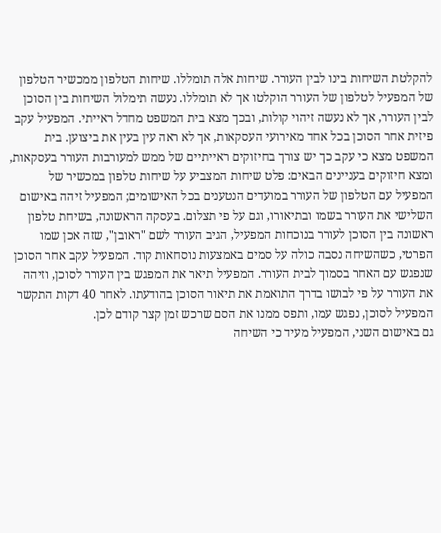להקלטת השיחות בינו לבין העורר. שיחות אלה תומללו. שיחות הטלפון ממכשיר הטלפון של המפעיל לטלפון של העורר הוקלטו אך לא תומללו. נעשה תימלול השיחות בין הסוכן לבין העורר, אך לא נעשה זיהוי קולות, ובכך מצא בית המשפט מחדל ראייתי. המפעיל עקב פיזית אחר הסוכן בכל אחד מאירועי העסקאות, אך לא ראה עין בעין את ביצוען. בית המשפט מצא כי עקב כך יש צורך בחיזוקים ראייתיים של ממש למעורבות העורר בעסקאות, ומצא חיזוקים בעניינים הבאים: פלט שיחות המצביע על שיחות טלפון במכשיר של המפעיל עם הטלפון של העורר במועדים הנטענים בכל האישומים; המפעיל זיהה באישום השלישי את העורר בשמו ובתיאורו, וגם על פי תצלום. בעסקה הראשונה, בשיחת טלפון ראשונה בין הסוכן לעורר בנוכחות המפעיל, הגיב העורר לשם "ראובן", שזה אכן שמו הפרטי, כשהשיחה נסבה כולה על סמים באמצעות נוסחאות קוד. המפעיל עקב אחר הסוכן שנפגש עם האחר בסמוך לבית העורר. המפעיל תיאר את המפגש בין העורר לסוכן, וזיהה את העורר על פי לבושו בדרך התואמת את תיאור הסוכן בהודעתו. לאחר 40 דקות התקשר המפעיל לסוכן, נפגש עמו, ותפס ממנו את הסם שרכש זמן קצר קודם לכן.
גם באישום השני, המפעיל מעיד כי השיחה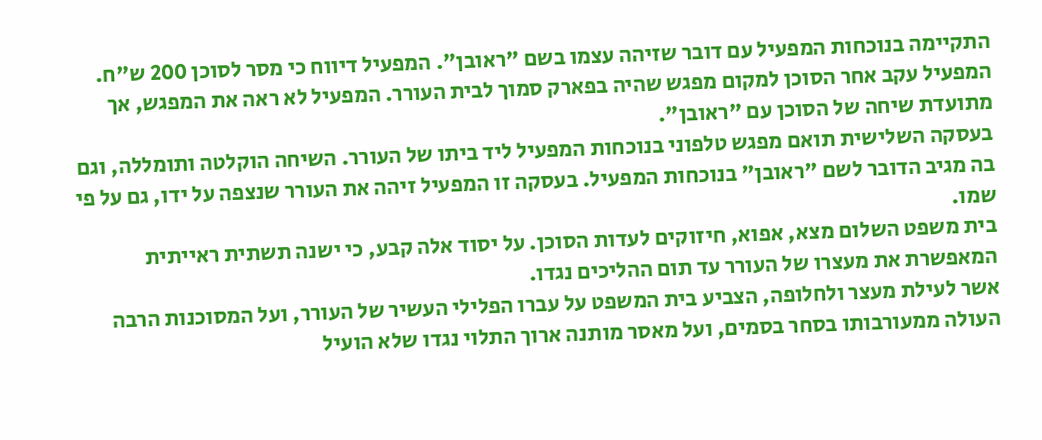התקיימה בנוכחות המפעיל עם דובר שזיהה עצמו בשם "ראובן". המפעיל דיווח כי מסר לסוכן 200 ש"ח. המפעיל עקב אחר הסוכן למקום מפגש שהיה בפארק סמוך לבית העורר. המפעיל לא ראה את המפגש, אך מתועדת שיחה של הסוכן עם "ראובן".
בעסקה השלישית תואם מפגש טלפוני בנוכחות המפעיל ליד ביתו של העורר. השיחה הוקלטה ותומללה, וגם בה מגיב הדובר לשם "ראובן" בנוכחות המפעיל. בעסקה זו המפעיל זיהה את העורר שנצפה על ידו, גם על פי שמו.
בית משפט השלום מצא, אפוא, חיזוקים לעדות הסוכן. על יסוד אלה קבע, כי ישנה תשתית ראייתית המאפשרת את מעצרו של העורר עד תום ההליכים נגדו.
אשר לעילת מעצר ולחלופה, הצביע בית המשפט על עברו הפלילי העשיר של העורר, ועל המסוכנות הרבה העולה ממעורבותו בסחר בסמים, ועל מאסר מותנה ארוך התלוי נגדו שלא הועיל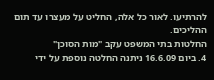להרתיעו. לאור כל אלה, החליט על מעצרו עד תום ההליכים.
החלטות בתי המשפט עקב "מות הסוכן"
4. ביום 16.6.09 ניתנה החלטה נוספת על ידי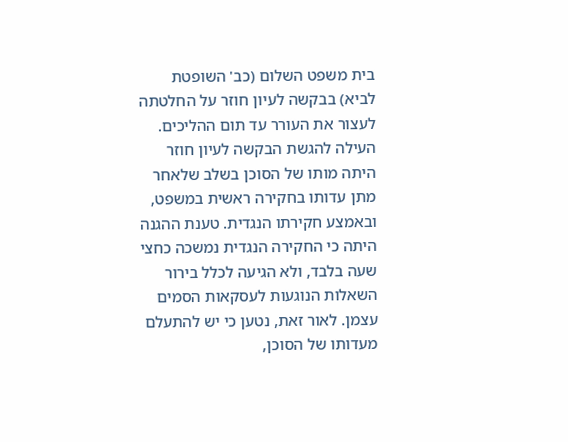בית משפט השלום (כב' השופטת לביא) בבקשה לעיון חוזר על החלטתה לעצור את העורר עד תום ההליכים.
העילה להגשת הבקשה לעיון חוזר היתה מותו של הסוכן בשלב שלאחר מתן עדותו בחקירה ראשית במשפט, ובאמצע חקירתו הנגדית. טענת ההגנה היתה כי החקירה הנגדית נמשכה כחצי שעה בלבד, ולא הגיעה לכלל בירור השאלות הנוגעות לעסקאות הסמים עצמן. לאור זאת, נטען כי יש להתעלם מעדותו של הסוכן,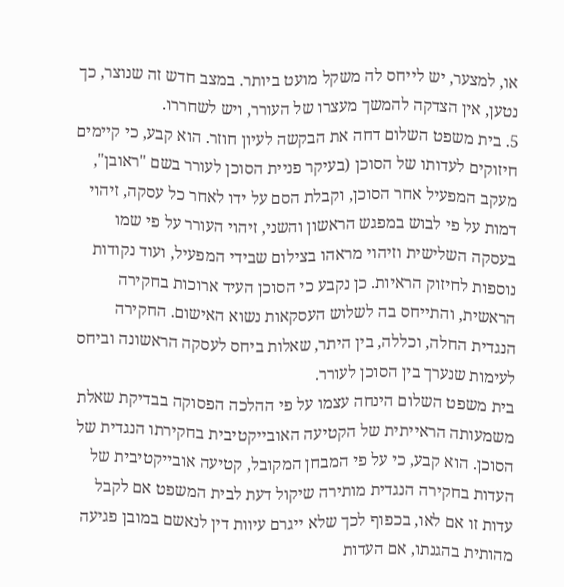או, למצער, יש לייחס לה משקל מועט ביותר. במצב חדש זה שנוצר, כך נטען, אין הצדקה להמשך מעצרו של העורר, ויש לשחררו.
5. בית משפט השלום דחה את הבקשה לעיון חוזר. הוא קבע, כי קיימים חיזוקים לעדותו של הסוכן (בעיקר פניית הסוכן לעורר בשם "ראובן", מעקב המפעיל אחר הסוכן, וקבלת הסם על ידו לאחר כל עסקה, זיהוי דמות על פי לבוש במפגש הראשון והשני, זיהוי העורר על פי שמו בעסקה השלישית וזיהוי מראהו בצילום שבידי המפעיל, ועוד נקודות נוספות לחיזוק הראיות. כן נקבע כי הסוכן העיד ארוכות בחקירה הראשית, והתייחס בה לשלוש העסקאות נשוא האישום. החקירה הנגדית החלה, וכללה, בין היתר, שאלות ביחס לעסקה הראשונה וביחס לעימות שנערך בין הסוכן לעורר.
בית משפט השלום הינחה עצמו על פי ההלכה הפסוקה בבדיקת שאלת משמעותה הראייתית של הקטיעה האובייקטיבית בחקירתו הנגדית של הסוכן. הוא קבע, כי על פי המבחן המקובל, קטיעה אובייקטיבית של העדות בחקירה הנגדית מותירה שיקול דעת לבית המשפט אם לקבל עדות זו אם לאו, בכפוף לכך שלא ייגרם עיוות דין לנאשם במובן פגיעה מהותית בהגנתו, אם העדות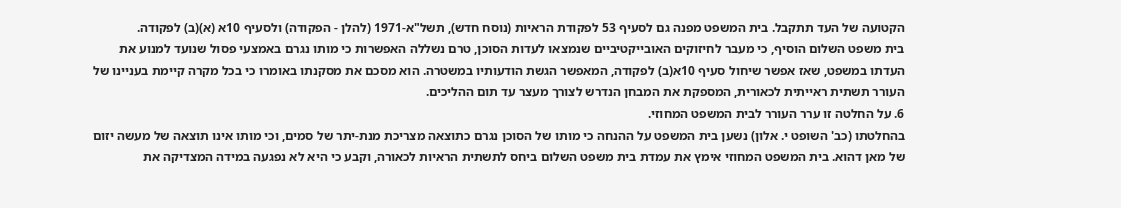הקטועה של העד תתקבל. בית המשפט מפנה גם לסעיף 53 לפקודת הראיות (נוסח חדש), תשל"א-1971 (להלן - הפקודה) ולסעיף 10א (א)(ב) לפקודה.
בית משפט השלום הוסיף, כי מעבר לחיזוקים האובייקטיביים שנמצאו לעדות הסוכן, טרם נשללה האפשרות כי מותו נגרם באמצעי פסול שנועד למנוע את העדתו במשפט, שאז אפשר שיחול סעיף 10א(ב) לפקודה, המאפשר הגשת הודעותיו במשטרה. הוא מסכם את מסקנתו באומרו כי בכל מקרה קיימת בעניינו של העורר תשתית ראייתית לכאורית, המספקת את המבחן הנדרש לצורך מעצר עד תום ההליכים.
6. על החלטה זו ערר העורר לבית המשפט המחוזי.
בהחלטתו (כב' השופט י. אלון) נשען בית המשפט על ההנחה כי מותו של הסוכן נגרם כתוצאה מצריכת מנת-יתר של סמים, וכי מותו אינו תוצאה של מעשה יזום של מאן דהוא. בית המשפט המחוזי אימץ את עמדת בית משפט השלום ביחס לתשתית הראיות לכאורה, וקבע כי היא לא נפגעה במידה המצדיקה את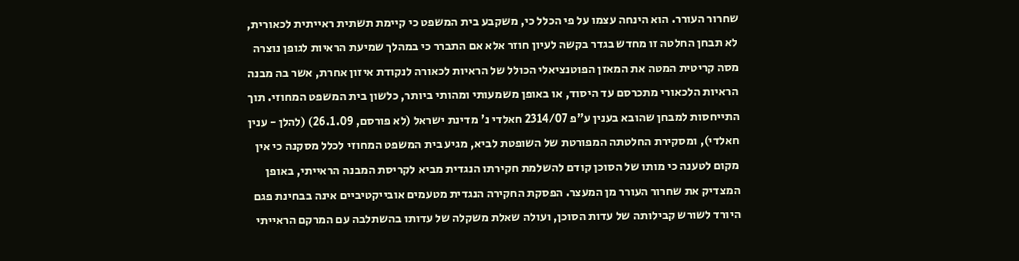שחרור העורר. הוא הינחה עצמו על פי הכלל כי, משקבע בית המשפט כי קיימת תשתית ראייתית לכאורית, לא תבחן החלטה זו מחדש בגדר בקשה לעיון חוזר אלא אם התברר כי במהלך שמיעת הראיות לגופן נוצרה מסה קריטית המטה את המאזן הפוטנציאלי הכולל של הראיות לכאורה לנקודת איזון אחרת, אשר בה מבנה הראיות הלכאורי מתכרסם עד היסוד, או באופן משמעותי ומהותי ביותר, כלשון בית המשפט המחוזי. תוך התייחסות למבחן שהובא בענין ע"פ 2314/07 חאלדי נ' מדינת ישראל (לא פורסם, 26.1.09) (להלן - ענין חאלדי), ומסקירת החלטתה המפורטת של השופטת לביא, מגיע בית המשפט המחוזי לכלל מסקנה כי אין מקום לטענה כי מותו של הסוכן קודם להשלמת חקירתו הנגדית מביא לקריסת המבנה הראייתי, באופן המצדיק את שחרור העורר מן המעצר. הפסקת החקירה הנגדית מטעמים אובייקטיביים אינה בבחינת פגם היורד לשורש קבילותה של עדות הסוכן, ועולה שאלת משקלה של עדותו בהשתלבה עם המרקם הראייתי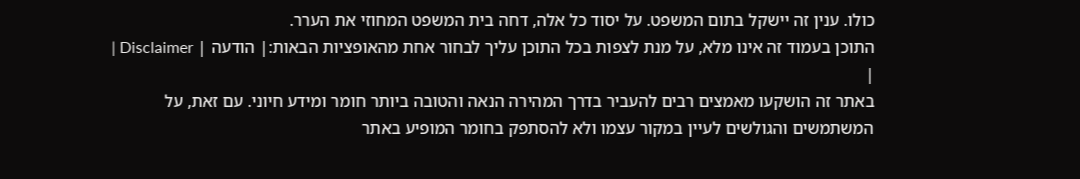כולו. ענין זה יישקל בתום המשפט. על יסוד כל אלה, דחה בית המשפט המחוזי את הערר.
התוכן בעמוד זה אינו מלא, על מנת לצפות בכל התוכן עליך לבחור אחת מהאופציות הבאות:| הודעה | Disclaimer |
|
באתר זה הושקעו מאמצים רבים להעביר בדרך המהירה הנאה והטובה ביותר חומר ומידע חיוני. עם זאת, על המשתמשים והגולשים לעיין במקור עצמו ולא להסתפק בחומר המופיע באתר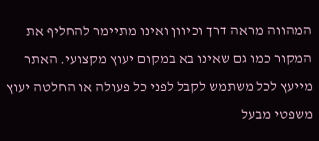המהווה מראה דרך וכיוון ואינו מתיימר להחליף את המקור כמו גם שאינו בא במקום יעוץ מקצועי. האתר מייעץ לכל משתמש לקבל לפני כל פעולה או החלטה יעוץ משפטי מבעל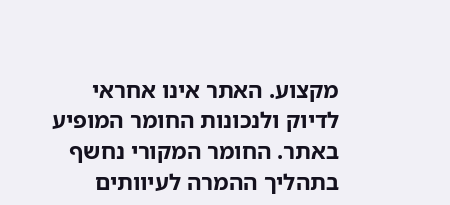מקצוע. האתר אינו אחראי לדיוק ולנכונות החומר המופיע באתר. החומר המקורי נחשף בתהליך ההמרה לעיוותים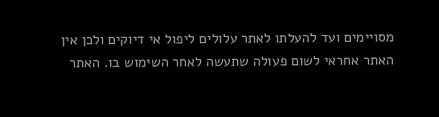מסויימים ועד להעלתו לאתר עלולים ליפול אי דיוקים ולכן אין האתר אחראי לשום פעולה שתעשה לאחר השימוש בו. האתר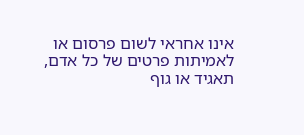אינו אחראי לשום פרסום או לאמיתות פרטים של כל אדם, תאגיד או גוף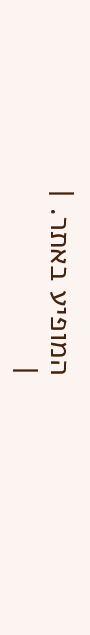המופיע באתר. |
|